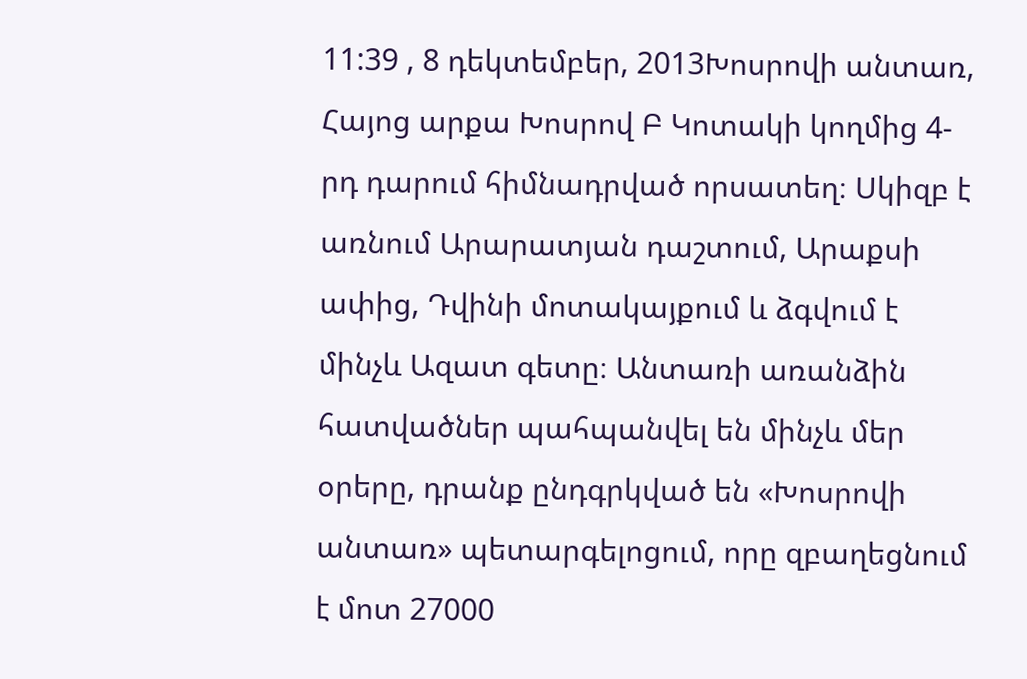11:39 , 8 դեկտեմբեր, 2013Խոսրովի անտառ, Հայոց արքա Խոսրով Բ Կոտակի կողմից 4-րդ դարում հիմնադրված որսատեղ։ Սկիզբ է առնում Արարատյան դաշտում, Արաքսի ափից, Դվինի մոտակայքում և ձգվում է մինչև Ազատ գետը։ Անտառի առանձին հատվածներ պահպանվել են մինչև մեր օրերը, դրանք ընդգրկված են «Խոսրովի անտառ» պետարգելոցում, որը զբաղեցնում է մոտ 27000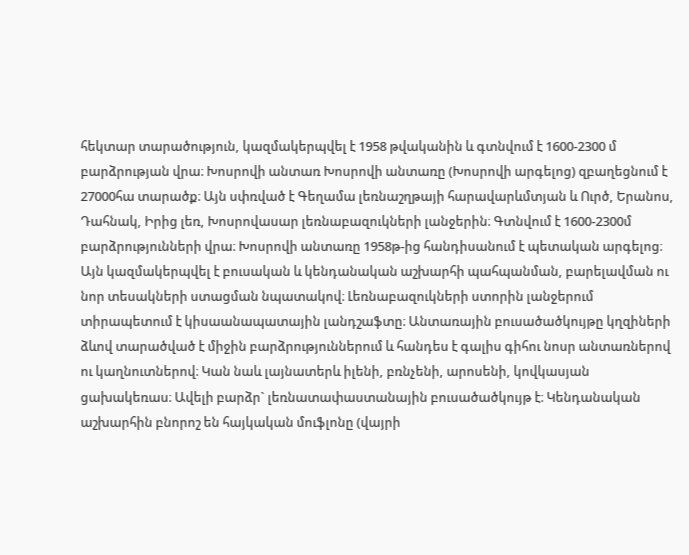հեկտար տարածություն, կազմակերպվել է 1958 թվականին և գտնվում է 1600-2300 մ բարձրության վրա։ Խոսրովի անտառ Խոսրովի անտառը (Խոսրովի արգելոց) զբաղեցնում է 27000հա տարածք։ Այն սփռված է Գեղամա լեռնաշղթայի հարավարևմտյան և Ուրծ, Երանոս, Դահնակ, Իրից լեռ, Խոսրովասար լեռնաբազուկների լանջերին։ Գտնվում է 1600-2300մ բարձրությունների վրա։ Խոսրովի անտառը 1958թ-ից հանդիսանում է պետական արգելոց։ Այն կազմակերպվել է բուսական և կենդանական աշխարհի պահպանման, բարելավման ու նոր տեսակների ստացման նպատակով։ Լեռնաբազուկների ստորին լանջերում տիրապետում է կիսաանապատային լանդշաֆտը։ Անտառային բուսածածկույթը կղզիների ձևով տարածված է միջին բարձրություններում և հանդես է գալիս գիհու նոսր անտառներով ու կաղնուտներով։ Կան նաև լայնատերև իլենի, բռնչենի, արոսենի, կովկասյան ցախակեռաս։ Ավելի բարձր` լեռնատափաստանային բուսածածկույթ է։ Կենդանական աշխարհին բնորոշ են հայկական մուֆլոնը (վայրի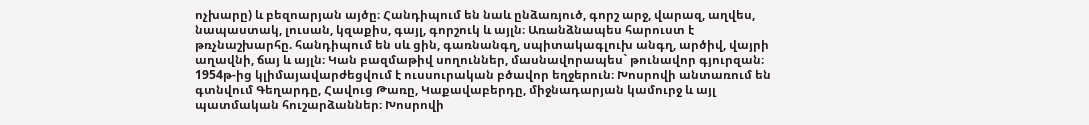ոչխարը) և բեզոարյան այծը։ Հանդիպում են նաև ընձառյուծ, գորշ արջ, վարազ, աղվես, նապաստակ, լուսան, կզաքիս, գայլ, գորշուկ և այլն։ Առանձնապես հարուստ է թռչնաշխարհը. հանդիպում են սև ցին, գառնանգղ, սպիտակագլուխ անգղ, արծիվ, վայրի աղավնի, ճայ և այլն։ Կան բազմաթիվ սողուններ, մասնավորապես` թունավոր գյուրզան։ 1954թ-ից կլիմայավարժեցվում է ուսսուրական բծավոր եղջերուն։ Խոսրովի անտառում են գտնվում Գեղարդը, Հավուց Թառը, Կաքավաբերդը, միջնադարյան կամուրջ և այլ պատմական հուշարձաններ։ Խոսրովի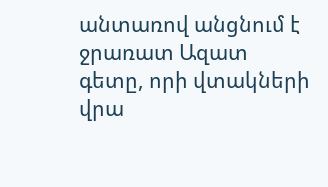անտառով անցնում է ջրառատ Ազատ գետը, որի վտակների վրա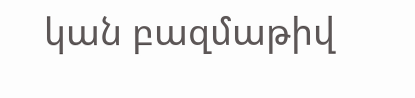կան բազմաթիվ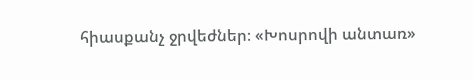հիասքանչ ջրվեժներ։ «Խոսրովի անտառ»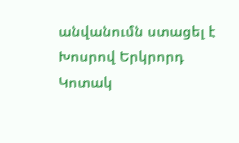անվանումն ստացել է Խոսրով Երկրորդ Կոտակ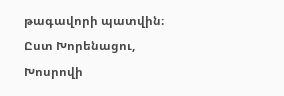թագավորի պատվին։ Ըստ Խորենացու, Խոսրովի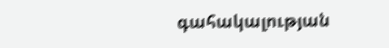գահակալության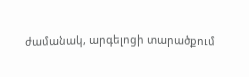ժամանակ, արգելոցի տարածքում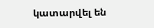կատարվել են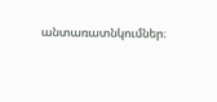անտառատնկումներ։